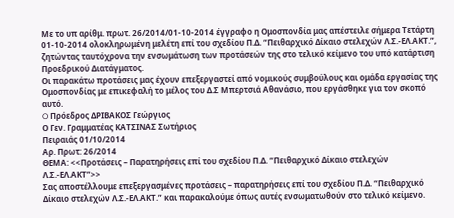Με το υπ αρίθμ. πρωτ. 26/2014/01-10-2014 έγγραφο η Ομοσπονδία μας απέστειλε σήμερα Τετάρτη 01-10-2014 ολοκληρωμένη μελέτη επί του σχεδίου Π.Δ. “Πειθαρχικό Δίκαιο στελεχών Λ.Σ.-ΕΛ.ΑΚΤ.”, ζητώντας ταυτόχρονα την ενσωμάτωση των προτάσεών της στο τελικό κείμενο του υπό κατάρτιση Προεδρικού Διατάγματος.
Οι παρακάτω προτάσεις μας έχουν επεξεργαστεί από νομικούς συμβούλους και ομάδα εργασίας της Ομοσπονδίας με επικεφαλή το μέλος του Δ.Σ Μπερτσιά Αθανάσιο, που εργάσθηκε για τον σκοπό αυτό.
O Πρόεδρος ΔΡΙΒΑΚΟΣ Γεώργιος
Ο Γεν. Γραμματέας ΚΑΤΣΙΝΑΣ Σωτήριος
Πειραιάς 01/10/2014
Αρ. Πρωτ: 26/2014
ΘΕΜΑ: <<Προτάσεις – Παρατηρήσεις επί του σχεδίου Π.Δ. “Πειθαρχικό Δίκαιο στελεχών Λ.Σ.-ΕΛ.ΑΚΤ”>>
Σας αποστέλλουμε επεξεργασμένες προτάσεις – παρατηρήσεις επί του σχεδίου Π.Δ. “Πειθαρχικό Δίκαιο στελεχών Λ.Σ.-ΕΛ.ΑΚΤ.” και παρακαλούμε όπως αυτές ενσωματωθούν στο τελικό κείμενο.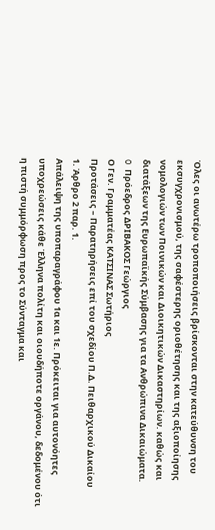Όλες οι ανωτέρω τροποποιήσεις βρίσκονται στην κατεύθυνση του εκσυγχρονισμού, της σαφέστερης οριοθέτησης και της αξιοποίησης νομολογιών των Ποινικών και Διοικητικών Δικαστηρίων. καθώς και διατάξεων της Ευρωπαϊκής Σύμβασης για τα Ανθρώπινα Δικαιώματα.
O Πρόεδρος ΔΡΙΒΑΚΟΣ Γεώργιος
Ο Γεν. Γραμματέας ΚΑΤΣΙΝΑΣ Σωτήριος
Προτάσεις – Παρατηρήσεις επί του σχεδίου Π.Δ. Πειθαρχικού Δικαίου
1. Άρθρο 2 παρ. 1.
Απάλειψη της υποπαραγράφου 1α και 1ε. Πρόκειται για αυτονόητες υποχρεώσεις κάθε Έλληνα πολίτη και οιουδήποτε οργάνου, δεδομένου ότι η πιστή συμμόρφωση προς το Σύνταγμα και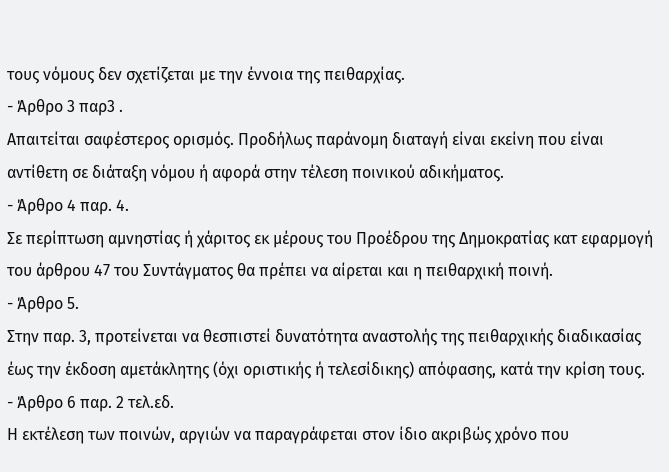τους νόμους δεν σχετίζεται με την έννοια της πειθαρχίας.
- Άρθρο 3 παρ3 .
Απαιτείται σαφέστερος ορισμός. Προδήλως παράνομη διαταγή είναι εκείνη που είναι αντίθετη σε διάταξη νόμου ή αφορά στην τέλεση ποινικού αδικήματος.
- Άρθρο 4 παρ. 4.
Σε περίπτωση αμνηστίας ή χάριτος εκ μέρους του Προέδρου της Δημοκρατίας κατ εφαρμογή του άρθρου 47 του Συντάγματος θα πρέπει να αίρεται και η πειθαρχική ποινή.
- Άρθρο 5.
Στην παρ. 3, προτείνεται να θεσπιστεί δυνατότητα αναστολής της πειθαρχικής διαδικασίας έως την έκδοση αμετάκλητης (όχι οριστικής ή τελεσίδικης) απόφασης, κατά την κρίση τους.
- Άρθρο 6 παρ. 2 τελ.εδ.
Η εκτέλεση των ποινών, αργιών να παραγράφεται στον ίδιο ακριβώς χρόνο που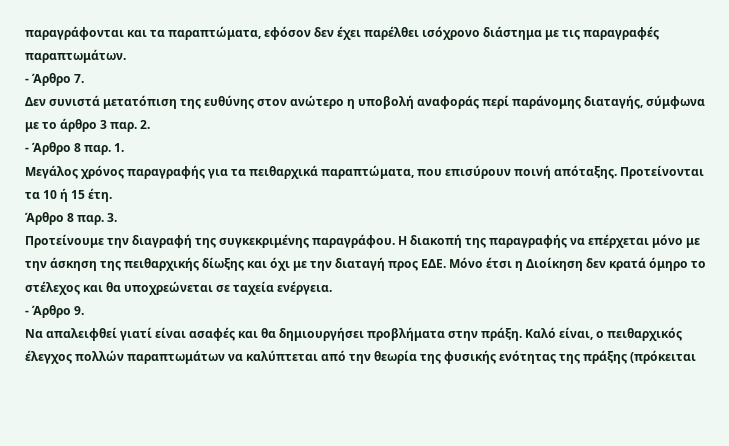παραγράφονται και τα παραπτώματα, εφόσον δεν έχει παρέλθει ισόχρονο διάστημα με τις παραγραφές παραπτωμάτων.
- Άρθρο 7.
Δεν συνιστά μετατόπιση της ευθύνης στον ανώτερο η υποβολή αναφοράς περί παράνομης διαταγής, σύμφωνα με το άρθρο 3 παρ. 2.
- Άρθρο 8 παρ. 1.
Μεγάλος χρόνος παραγραφής για τα πειθαρχικά παραπτώματα, που επισύρουν ποινή απόταξης. Προτείνονται τα 10 ή 15 έτη.
Άρθρο 8 παρ. 3.
Προτείνουμε την διαγραφή της συγκεκριμένης παραγράφου. Η διακοπή της παραγραφής να επέρχεται μόνο με την άσκηση της πειθαρχικής δίωξης και όχι με την διαταγή προς ΕΔΕ. Μόνο έτσι η Διοίκηση δεν κρατά όμηρο το στέλεχος και θα υποχρεώνεται σε ταχεία ενέργεια.
- Άρθρο 9.
Να απαλειφθεί γιατί είναι ασαφές και θα δημιουργήσει προβλήματα στην πράξη. Καλό είναι, ο πειθαρχικός έλεγχος πολλών παραπτωμάτων να καλύπτεται από την θεωρία της φυσικής ενότητας της πράξης (πρόκειται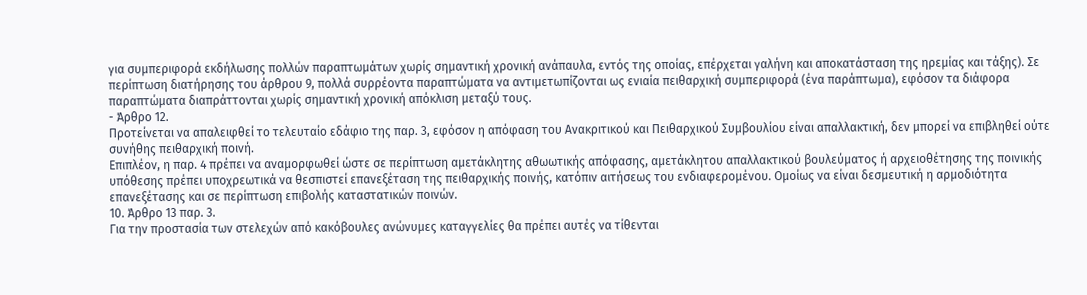για συμπεριφορά εκδήλωσης πολλών παραπτωμάτων χωρίς σημαντική χρονική ανάπαυλα, εντός της οποίας, επέρχεται γαλήνη και αποκατάσταση της ηρεμίας και τάξης). Σε περίπτωση διατήρησης του άρθρου 9, πολλά συρρέοντα παραπτώματα να αντιμετωπίζονται ως ενιαία πειθαρχική συμπεριφορά (ένα παράπτωμα), εφόσον τα διάφορα παραπτώματα διαπράττονται χωρίς σημαντική χρονική απόκλιση μεταξύ τους.
- Άρθρο 12.
Προτείνεται να απαλειφθεί το τελευταίο εδάφιο της παρ. 3, εφόσον η απόφαση του Ανακριτικού και Πειθαρχικού Συμβουλίου είναι απαλλακτική, δεν μπορεί να επιβληθεί ούτε συνήθης πειθαρχική ποινή.
Επιπλέον, η παρ. 4 πρέπει να αναμορφωθεί ώστε σε περίπτωση αμετάκλητης αθωωτικής απόφασης, αμετάκλητου απαλλακτικού βουλεύματος ή αρχειοθέτησης της ποινικής υπόθεσης πρέπει υποχρεωτικά να θεσπιστεί επανεξέταση της πειθαρχικής ποινής, κατόπιν αιτήσεως του ενδιαφερομένου. Ομοίως να είναι δεσμευτική η αρμοδιότητα επανεξέτασης και σε περίπτωση επιβολής καταστατικών ποινών.
10. Άρθρο 13 παρ. 3.
Για την προστασία των στελεχών από κακόβουλες ανώνυμες καταγγελίες θα πρέπει αυτές να τίθενται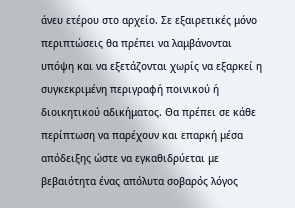άνευ ετέρου στο αρχείο. Σε εξαιρετικές μόνο περιπτώσεις θα πρέπει να λαμβάνονται υπόψη και να εξετάζονται χωρίς να εξαρκεί η συγκεκριμένη περιγραφή ποινικού ή διοικητικού αδικήματος. Θα πρέπει σε κάθε περίπτωση να παρέχουν και επαρκή μέσα απόδειξης ώστε να εγκαθιδρύεται με βεβαιότητα ένας απόλυτα σοβαρός λόγος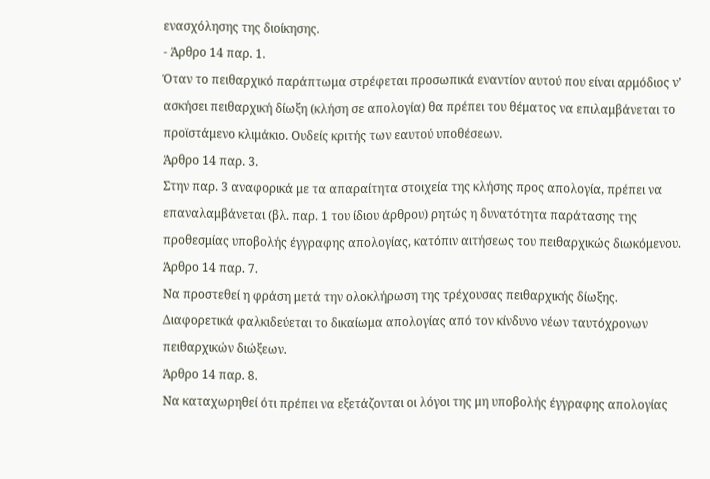ενασχόλησης της διοίκησης.
- Άρθρο 14 παρ. 1.
Όταν το πειθαρχικό παράπτωμα στρέφεται προσωπικά εναντίον αυτού που είναι αρμόδιος ν’ ασκήσει πειθαρχική δίωξη (κλήση σε απολογία) θα πρέπει του θέματος να επιλαμβάνεται το προϊστάμενο κλιμάκιο. Ουδείς κριτής των εαυτού υποθέσεων.
Άρθρο 14 παρ. 3.
Στην παρ. 3 αναφορικά με τα απαραίτητα στοιχεία της κλήσης προς απολογία, πρέπει να επαναλαμβάνεται (βλ. παρ. 1 του ίδιου άρθρου) ρητώς η δυνατότητα παράτασης της προθεσμίας υποβολής έγγραφης απολογίας, κατόπιν αιτήσεως του πειθαρχικώς διωκόμενου.
Άρθρο 14 παρ. 7.
Να προστεθεί η φράση μετά την ολοκλήρωση της τρέχουσας πειθαρχικής δίωξης.
Διαφορετικά φαλκιδεύεται το δικαίωμα απολογίας από τον κίνδυνο νέων ταυτόχρονων πειθαρχικών διώξεων.
Άρθρο 14 παρ. 8.
Να καταχωρηθεί ότι πρέπει να εξετάζονται οι λόγοι της μη υποβολής έγγραφης απολογίας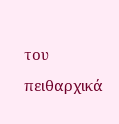του πειθαρχικά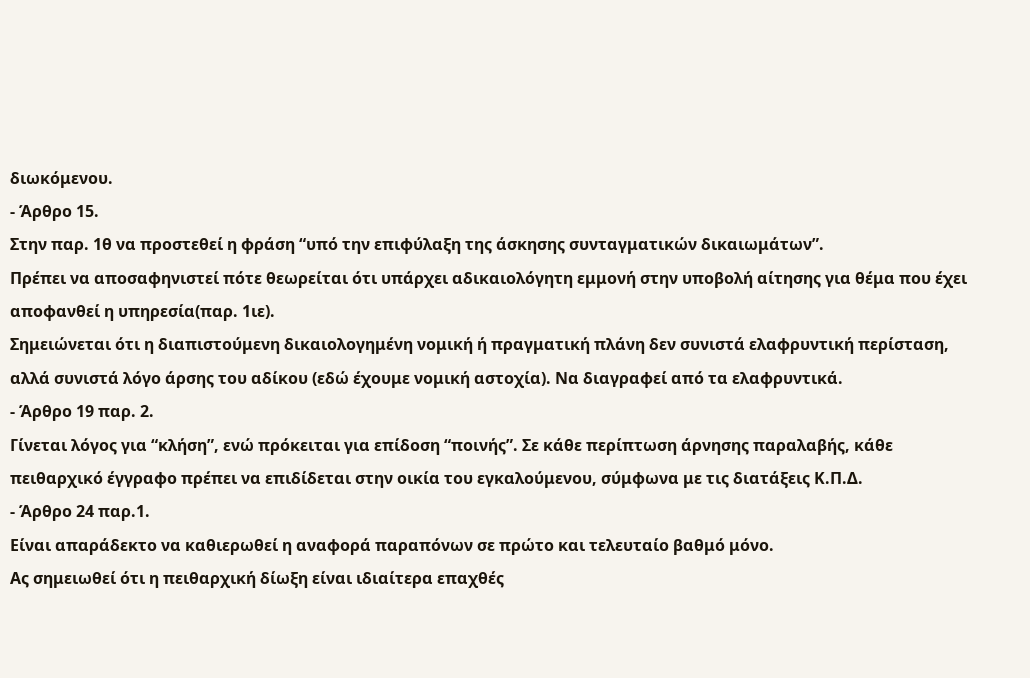διωκόμενου.
- Άρθρο 15.
Στην παρ. 1θ να προστεθεί η φράση “υπό την επιφύλαξη της άσκησης συνταγματικών δικαιωμάτων”.
Πρέπει να αποσαφηνιστεί πότε θεωρείται ότι υπάρχει αδικαιολόγητη εμμονή στην υποβολή αίτησης για θέμα που έχει αποφανθεί η υπηρεσία(παρ. 1ιε).
Σημειώνεται ότι η διαπιστούμενη δικαιολογημένη νομική ή πραγματική πλάνη δεν συνιστά ελαφρυντική περίσταση, αλλά συνιστά λόγο άρσης του αδίκου (εδώ έχουμε νομική αστοχία). Να διαγραφεί από τα ελαφρυντικά.
- Άρθρο 19 παρ. 2.
Γίνεται λόγος για “κλήση”, ενώ πρόκειται για επίδοση “ποινής”. Σε κάθε περίπτωση άρνησης παραλαβής, κάθε πειθαρχικό έγγραφο πρέπει να επιδίδεται στην οικία του εγκαλούμενου, σύμφωνα με τις διατάξεις Κ.Π.Δ.
- Άρθρο 24 παρ.1.
Είναι απαράδεκτο να καθιερωθεί η αναφορά παραπόνων σε πρώτο και τελευταίο βαθμό μόνο.
Ας σημειωθεί ότι η πειθαρχική δίωξη είναι ιδιαίτερα επαχθές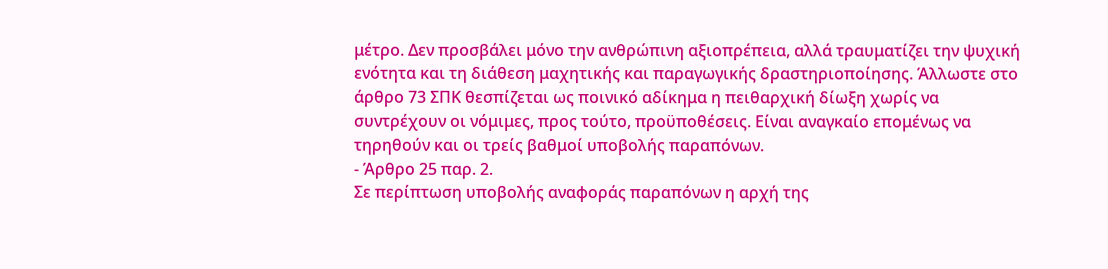μέτρο. Δεν προσβάλει μόνο την ανθρώπινη αξιοπρέπεια, αλλά τραυματίζει την ψυχική ενότητα και τη διάθεση μαχητικής και παραγωγικής δραστηριοποίησης. Άλλωστε στο άρθρο 73 ΣΠΚ θεσπίζεται ως ποινικό αδίκημα η πειθαρχική δίωξη χωρίς να συντρέχουν οι νόμιμες, προς τούτο, προϋποθέσεις. Είναι αναγκαίο επομένως να τηρηθούν και οι τρείς βαθμοί υποβολής παραπόνων.
- Άρθρο 25 παρ. 2.
Σε περίπτωση υποβολής αναφοράς παραπόνων η αρχή της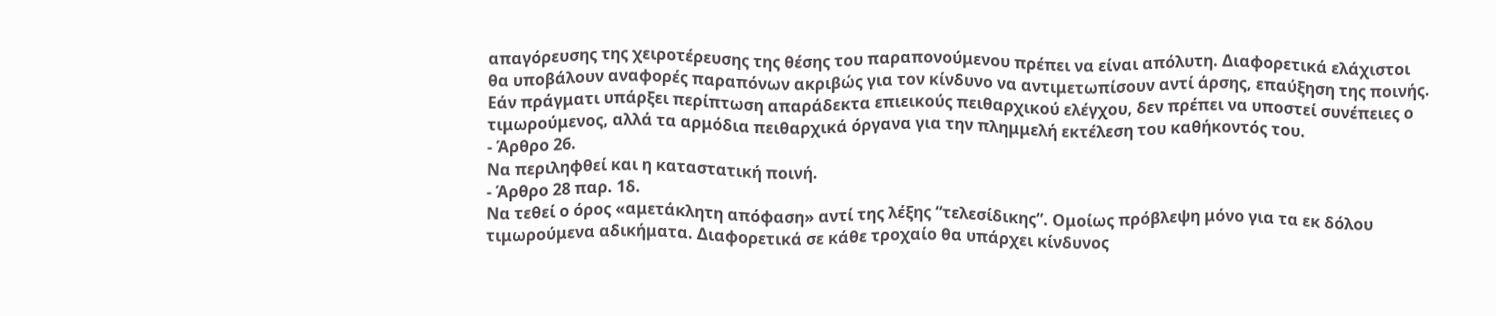απαγόρευσης της χειροτέρευσης της θέσης του παραπονούμενου πρέπει να είναι απόλυτη. Διαφορετικά ελάχιστοι θα υποβάλουν αναφορές παραπόνων ακριβώς για τον κίνδυνο να αντιμετωπίσουν αντί άρσης, επαύξηση της ποινής. Εάν πράγματι υπάρξει περίπτωση απαράδεκτα επιεικούς πειθαρχικού ελέγχου, δεν πρέπει να υποστεί συνέπειες ο τιμωρούμενος, αλλά τα αρμόδια πειθαρχικά όργανα για την πλημμελή εκτέλεση του καθήκοντός του.
- Άρθρο 26.
Να περιληφθεί και η καταστατική ποινή.
- Άρθρο 28 παρ. 1δ.
Να τεθεί ο όρος «αμετάκλητη απόφαση» αντί της λέξης “τελεσίδικης”. Ομοίως πρόβλεψη μόνο για τα εκ δόλου τιμωρούμενα αδικήματα. Διαφορετικά σε κάθε τροχαίο θα υπάρχει κίνδυνος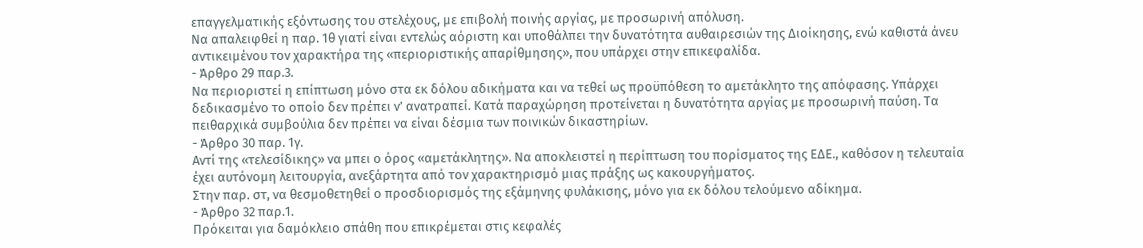επαγγελματικής εξόντωσης του στελέχους, με επιβολή ποινής αργίας, με προσωρινή απόλυση.
Να απαλειφθεί η παρ. 1θ γιατί είναι εντελώς αόριστη και υποθάλπει την δυνατότητα αυθαιρεσιών της Διοίκησης, ενώ καθιστά άνευ αντικειμένου τον χαρακτήρα της «περιοριστικής απαρίθμησης», που υπάρχει στην επικεφαλίδα.
- Άρθρο 29 παρ.3.
Να περιοριστεί η επίπτωση μόνο στα εκ δόλου αδικήματα και να τεθεί ως προϋπόθεση το αμετάκλητο της απόφασης. Υπάρχει δεδικασμένο το οποίο δεν πρέπει ν’ ανατραπεί. Κατά παραχώρηση προτείνεται η δυνατότητα αργίας με προσωρινή παύση. Τα πειθαρχικά συμβούλια δεν πρέπει να είναι δέσμια των ποινικών δικαστηρίων.
- Άρθρο 30 παρ. 1γ.
Αντί της «τελεσίδικης» να μπει ο όρος «αμετάκλητης». Να αποκλειστεί η περίπτωση του πορίσματος της ΕΔΕ., καθόσον η τελευταία έχει αυτόνομη λειτουργία, ανεξάρτητα από τον χαρακτηρισμό μιας πράξης ως κακουργήματος.
Στην παρ. στ, να θεσμοθετηθεί ο προσδιορισμός της εξάμηνης φυλάκισης, μόνο για εκ δόλου τελούμενο αδίκημα.
- Άρθρο 32 παρ.1.
Πρόκειται για δαμόκλειο σπάθη που επικρέμεται στις κεφαλές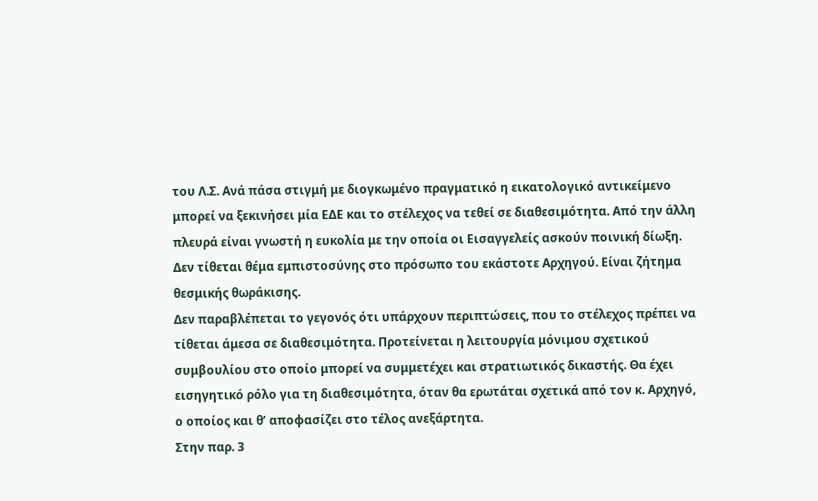του Λ.Σ. Ανά πάσα στιγμή με διογκωμένο πραγματικό η εικατολογικό αντικείμενο μπορεί να ξεκινήσει μία ΕΔΕ και το στέλεχος να τεθεί σε διαθεσιμότητα. Από την άλλη πλευρά είναι γνωστή η ευκολία με την οποία οι Εισαγγελείς ασκούν ποινική δίωξη. Δεν τίθεται θέμα εμπιστοσύνης στο πρόσωπο του εκάστοτε Αρχηγού. Είναι ζήτημα θεσμικής θωράκισης.
Δεν παραβλέπεται το γεγονός ότι υπάρχουν περιπτώσεις, που το στέλεχος πρέπει να τίθεται άμεσα σε διαθεσιμότητα. Προτείνεται η λειτουργία μόνιμου σχετικού συμβουλίου στο οποίο μπορεί να συμμετέχει και στρατιωτικός δικαστής. Θα έχει εισηγητικό ρόλο για τη διαθεσιμότητα, όταν θα ερωτάται σχετικά από τον κ. Αρχηγό, ο οποίος και θ’ αποφασίζει στο τέλος ανεξάρτητα.
Στην παρ. 3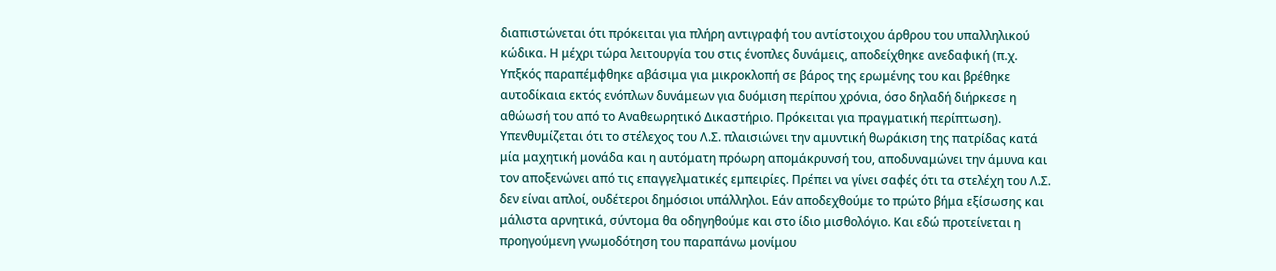διαπιστώνεται ότι πρόκειται για πλήρη αντιγραφή του αντίστοιχου άρθρου του υπαλληλικού κώδικα. Η μέχρι τώρα λειτουργία του στις ένοπλες δυνάμεις, αποδείχθηκε ανεδαφική (π.χ. Υπξκός παραπέμφθηκε αβάσιμα για μικροκλοπή σε βάρος της ερωμένης του και βρέθηκε αυτοδίκαια εκτός ενόπλων δυνάμεων για δυόμιση περίπου χρόνια, όσο δηλαδή διήρκεσε η αθώωσή του από το Αναθεωρητικό Δικαστήριο. Πρόκειται για πραγματική περίπτωση). Υπενθυμίζεται ότι το στέλεχος του Λ.Σ. πλαισιώνει την αμυντική θωράκιση της πατρίδας κατά μία μαχητική μονάδα και η αυτόματη πρόωρη απομάκρυνσή του, αποδυναμώνει την άμυνα και τον αποξενώνει από τις επαγγελματικές εμπειρίες. Πρέπει να γίνει σαφές ότι τα στελέχη του Λ.Σ. δεν είναι απλοί, ουδέτεροι δημόσιοι υπάλληλοι. Εάν αποδεχθούμε το πρώτο βήμα εξίσωσης και μάλιστα αρνητικά, σύντομα θα οδηγηθούμε και στο ίδιο μισθολόγιο. Και εδώ προτείνεται η προηγούμενη γνωμοδότηση του παραπάνω μονίμου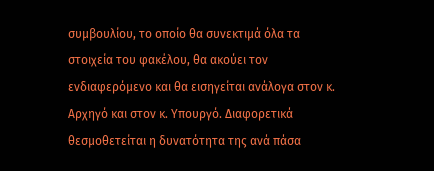συμβουλίου, το οποίο θα συνεκτιμά όλα τα στοιχεία του φακέλου, θα ακούει τον ενδιαφερόμενο και θα εισηγείται ανάλογα στον κ. Αρχηγό και στον κ. Υπουργό. Διαφορετικά θεσμοθετείται η δυνατότητα της ανά πάσα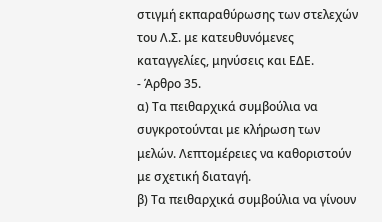στιγμή εκπαραθύρωσης των στελεχών του Λ.Σ. με κατευθυνόμενες καταγγελίες, μηνύσεις και ΕΔΕ.
- Άρθρο 35.
α) Τα πειθαρχικά συμβούλια να συγκροτούνται με κλήρωση των μελών. Λεπτομέρειες να καθοριστούν με σχετική διαταγή.
β) Τα πειθαρχικά συμβούλια να γίνουν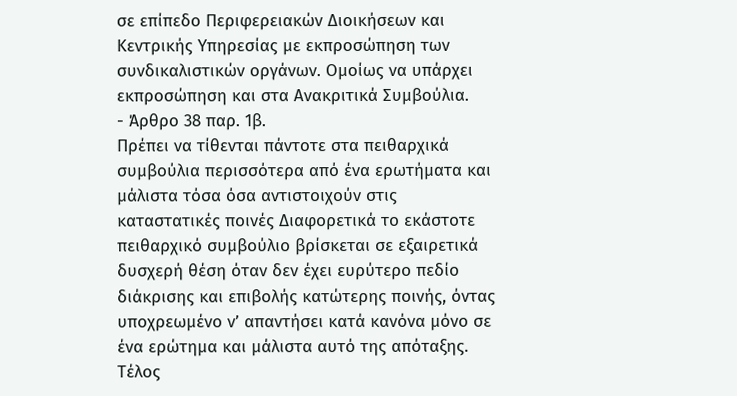σε επίπεδο Περιφερειακών Διοικήσεων και Κεντρικής Υπηρεσίας με εκπροσώπηση των συνδικαλιστικών οργάνων. Ομοίως να υπάρχει εκπροσώπηση και στα Ανακριτικά Συμβούλια.
- Άρθρο 38 παρ. 1β.
Πρέπει να τίθενται πάντοτε στα πειθαρχικά συμβούλια περισσότερα από ένα ερωτήματα και μάλιστα τόσα όσα αντιστοιχούν στις καταστατικές ποινές Διαφορετικά το εκάστοτε πειθαρχικό συμβούλιο βρίσκεται σε εξαιρετικά δυσχερή θέση όταν δεν έχει ευρύτερο πεδίο διάκρισης και επιβολής κατώτερης ποινής, όντας υποχρεωμένο ν’ απαντήσει κατά κανόνα μόνο σε ένα ερώτημα και μάλιστα αυτό της απόταξης.
Τέλος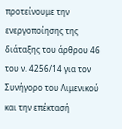προτείνουμε την ενεργοποίησης της διάταξης του άρθρου 46 του ν. 4256/14 για τον Συνήγορο του Λιμενικού και την επέκτασή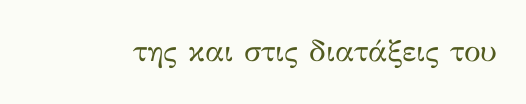της και στις διατάξεις του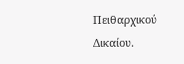Πειθαρχικού Δικαίου.